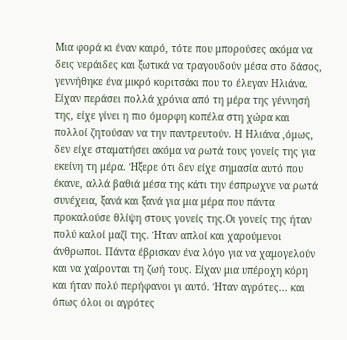Μια φορά κι έναν καιρό, τότε που μπορούσες ακόμα να δεις νεράιδες και ξωτικά να τραγουδούν μέσα στο δάσος, γεννήθηκε ένα μικρό κοριτσάκι που το έλεγαν Ηλιάνα. Είχαν περάσει πολλά χρόνια από τη μέρα της γέννησή της, είχε γίνει η πιο όμορφη κοπέλα στη χώρα και πολλοί ζητούσαν να την παντρευτούν. Η Ηλιάνα ,όμως, δεν είχε σταματήσει ακόμα να ρωτά τους γονείς της για εκείνη τη μέρα. Ήξερε ότι δεν είχε σημασία αυτό που έκανε, αλλά βαθιά μέσα της κάτι την έσπρωχνε να ρωτά συνέχεια, ξανά και ξανά για μια μέρα που πάντα προκαλούσε θλίψη στους γονείς της.Οι γονείς της ήταν πολύ καλοί μαζί της. Ήταν απλοί και χαρούμενοι άνθρωποι. Πάντα έβρισκαν ένα λόγο για να χαμογελούν και να χαίρονται τη ζωή τους. Είχαν μια υπέροχη κόρη και ήταν πολύ περήφανοι γι αυτό. Ήταν αγρότες... και όπως όλοι οι αγρότες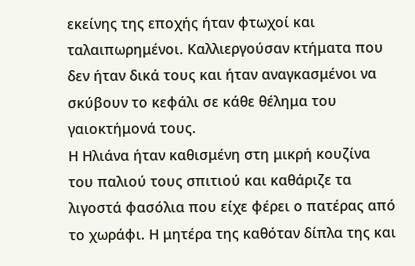εκείνης της εποχής ήταν φτωχοί και ταλαιπωρημένοι. Καλλιεργούσαν κτήματα που δεν ήταν δικά τους και ήταν αναγκασμένοι να σκύβουν το κεφάλι σε κάθε θέλημα του γαιοκτήμονά τους.
Η Ηλιάνα ήταν καθισμένη στη μικρή κουζίνα του παλιού τους σπιτιού και καθάριζε τα λιγοστά φασόλια που είχε φέρει ο πατέρας από το χωράφι. Η μητέρα της καθόταν δίπλα της και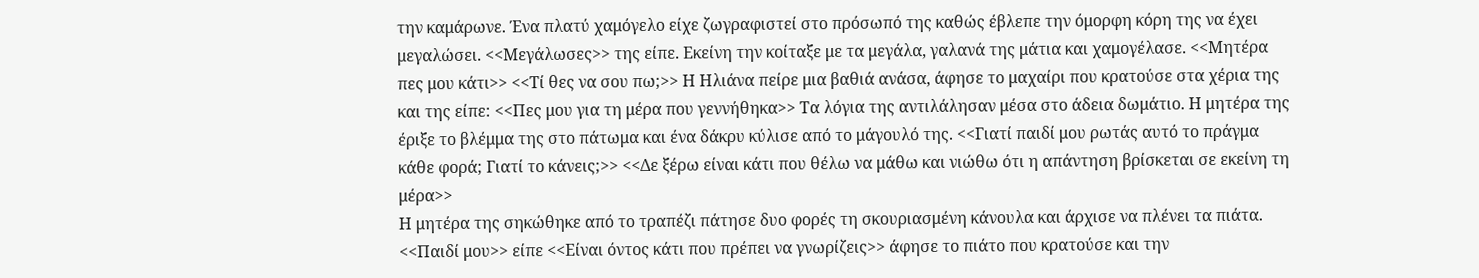την καμάρωνε. Ένα πλατύ χαμόγελο είχε ζωγραφιστεί στο πρόσωπό της καθώς έβλεπε την όμορφη κόρη της να έχει μεγαλώσει. <<Μεγάλωσες>> της είπε. Εκείνη την κοίταξε με τα μεγάλα, γαλανά της μάτια και χαμογέλασε. <<Μητέρα πες μου κάτι>> <<Τί θες να σου πω;>> Η Ηλιάνα πείρε μια βαθιά ανάσα, άφησε το μαχαίρι που κρατούσε στα χέρια της και της είπε: <<Πες μου για τη μέρα που γεννήθηκα>> Τα λόγια της αντιλάλησαν μέσα στο άδεια δωμάτιο. Η μητέρα της έριξε το βλέμμα της στο πάτωμα και ένα δάκρυ κύλισε από το μάγουλό της. <<Γιατί παιδί μου ρωτάς αυτό το πράγμα κάθε φορά; Γιατί το κάνεις;>> <<Δε ξέρω είναι κάτι που θέλω να μάθω και νιώθω ότι η απάντηση βρίσκεται σε εκείνη τη μέρα>>
Η μητέρα της σηκώθηκε από το τραπέζι πάτησε δυο φορές τη σκουριασμένη κάνουλα και άρχισε να πλένει τα πιάτα. <<Παιδί μου>> είπε <<Είναι όντος κάτι που πρέπει να γνωρίζεις>> άφησε το πιάτο που κρατούσε και την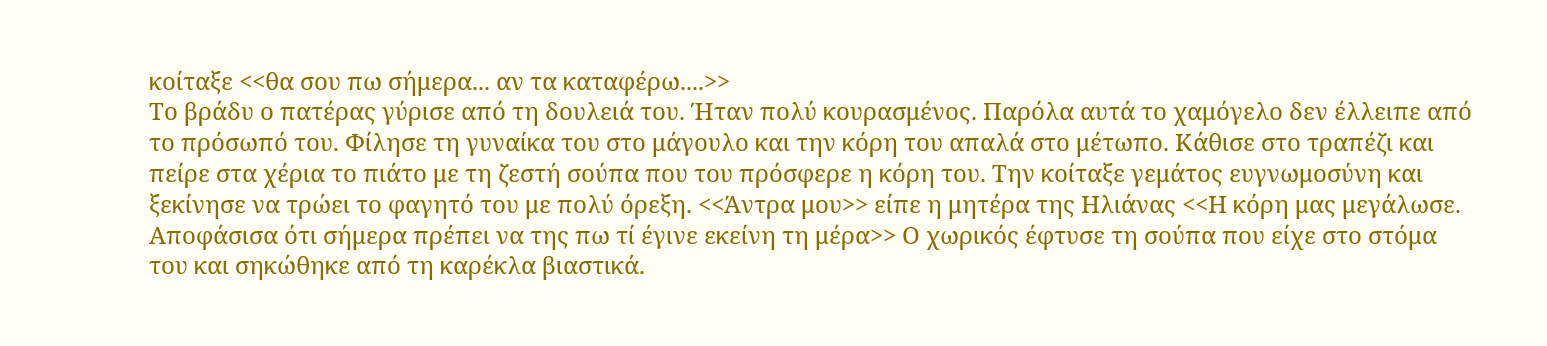κοίταξε <<θα σου πω σήμερα... αν τα καταφέρω....>>
Το βράδυ ο πατέρας γύρισε από τη δουλειά του. Ήταν πολύ κουρασμένος. Παρόλα αυτά το χαμόγελο δεν έλλειπε από το πρόσωπό του. Φίλησε τη γυναίκα του στο μάγουλο και την κόρη του απαλά στο μέτωπο. Κάθισε στο τραπέζι και πείρε στα χέρια το πιάτο με τη ζεστή σούπα που του πρόσφερε η κόρη του. Την κοίταξε γεμάτος ευγνωμοσύνη και ξεκίνησε να τρώει το φαγητό του με πολύ όρεξη. <<Άντρα μου>> είπε η μητέρα της Ηλιάνας <<Η κόρη μας μεγάλωσε. Αποφάσισα ότι σήμερα πρέπει να της πω τί έγινε εκείνη τη μέρα>> Ο χωρικός έφτυσε τη σούπα που είχε στο στόμα του και σηκώθηκε από τη καρέκλα βιαστικά.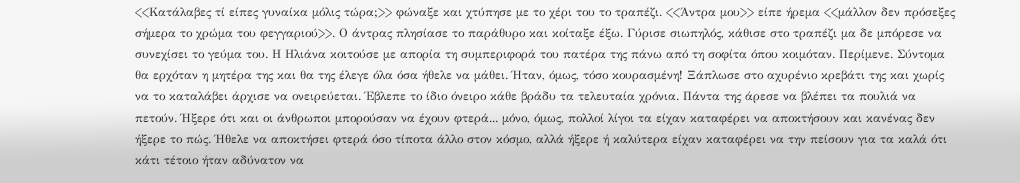<<Κατάλαβες τί είπες γυναίκα μόλις τώρα;>> φώναξε και χτύπησε με το χέρι του το τραπέζι. <<Άντρα μου>> είπε ήρεμα <<μάλλον δεν πρόσεξες σήμερα το χρώμα του φεγγαριού>>. Ο άντρας πλησίασε το παράθυρο και κοίταξε έξω. Γύρισε σιωπηλός, κάθισε στο τραπέζι μα δε μπόρεσε να συνεχίσει το γεύμα του. Η Ηλιάνα κοιτούσε με απορία τη συμπεριφορά του πατέρα της πάνω από τη σοφίτα όπου κοιμόταν. Περίμενε. Σύντομα θα ερχόταν η μητέρα της και θα της έλεγε όλα όσα ήθελε να μάθει. Ήταν, όμως, τόσο κουρασμένη! Ξάπλωσε στο αχυρένιο κρεβάτι της και χωρίς να το καταλάβει άρχισε να ονειρεύεται. Έβλεπε το ίδιο όνειρο κάθε βράδυ τα τελευταία χρόνια. Πάντα της άρεσε να βλέπει τα πουλιά να πετούν. Ήξερε ότι και οι άνθρωποι μπορούσαν να έχουν φτερά... μόνο, όμως, πολλοί λίγοι τα είχαν καταφέρει να αποκτήσουν και κανένας δεν ήξερε το πώς. Ήθελε να αποκτήσει φτερά όσο τίποτα άλλο στον κόσμο, αλλά ήξερε ή καλύτερα είχαν καταφέρει να την πείσουν για τα καλά ότι κάτι τέτοιο ήταν αδύνατον να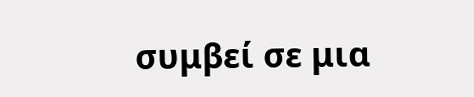συμβεί σε μια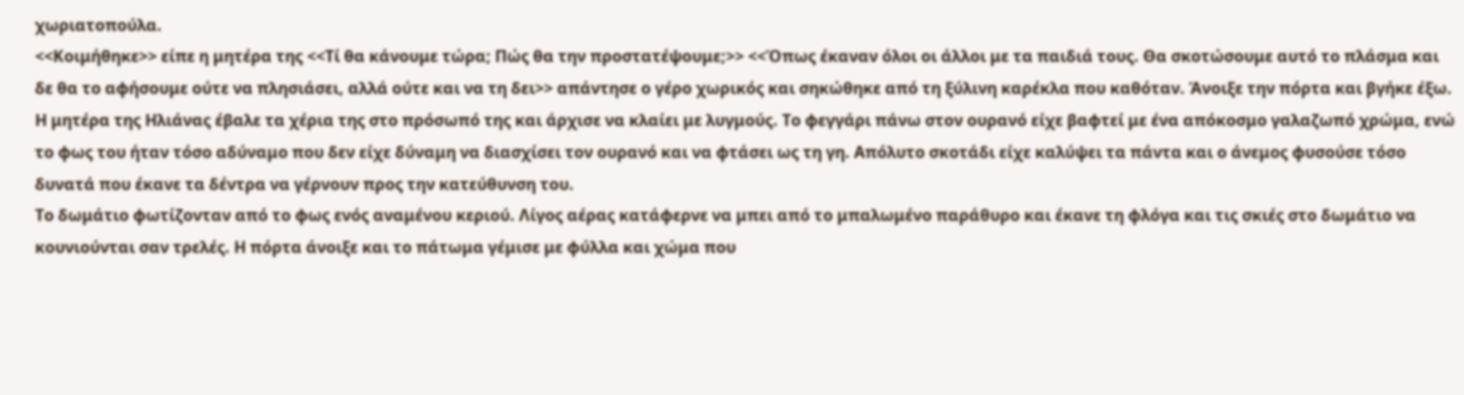χωριατοπούλα.
<<Κοιμήθηκε>> είπε η μητέρα της <<Τί θα κάνουμε τώρα; Πώς θα την προστατέψουμε;>> <<Όπως έκαναν όλοι οι άλλοι με τα παιδιά τους. Θα σκοτώσουμε αυτό το πλάσμα και δε θα το αφήσουμε ούτε να πλησιάσει, αλλά ούτε και να τη δει>> απάντησε ο γέρο χωρικός και σηκώθηκε από τη ξύλινη καρέκλα που καθόταν. Άνοιξε την πόρτα και βγήκε έξω. Η μητέρα της Ηλιάνας έβαλε τα χέρια της στο πρόσωπό της και άρχισε να κλαίει με λυγμούς. Το φεγγάρι πάνω στον ουρανό είχε βαφτεί με ένα απόκοσμο γαλαζωπό χρώμα, ενώ το φως του ήταν τόσο αδύναμο που δεν είχε δύναμη να διασχίσει τον ουρανό και να φτάσει ως τη γη. Απόλυτο σκοτάδι είχε καλύψει τα πάντα και ο άνεμος φυσούσε τόσο δυνατά που έκανε τα δέντρα να γέρνουν προς την κατεύθυνση του.
Το δωμάτιο φωτίζονταν από το φως ενός αναμένου κεριού. Λίγος αέρας κατάφερνε να μπει από το μπαλωμένο παράθυρο και έκανε τη φλόγα και τις σκιές στο δωμάτιο να κουνιούνται σαν τρελές. Η πόρτα άνοιξε και το πάτωμα γέμισε με φύλλα και χώμα που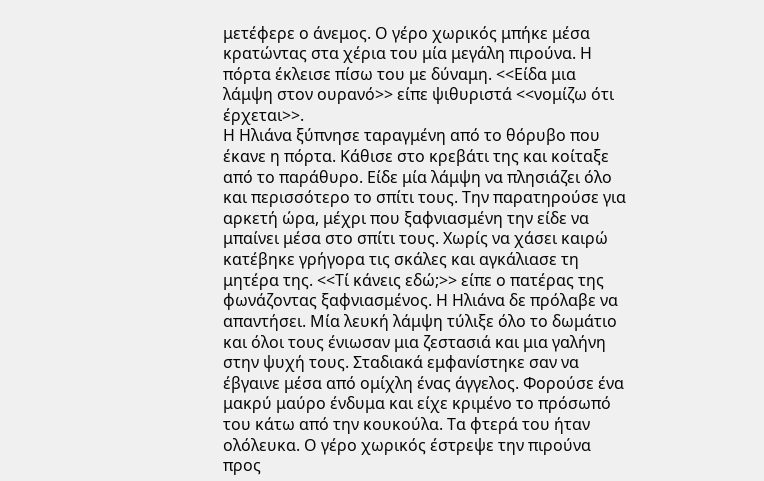μετέφερε ο άνεμος. Ο γέρο χωρικός μπήκε μέσα κρατώντας στα χέρια του μία μεγάλη πιρούνα. Η πόρτα έκλεισε πίσω του με δύναμη. <<Είδα μια λάμψη στον ουρανό>> είπε ψιθυριστά <<νομίζω ότι έρχεται>>.
Η Ηλιάνα ξύπνησε ταραγμένη από το θόρυβο που έκανε η πόρτα. Κάθισε στο κρεβάτι της και κοίταξε από το παράθυρο. Είδε μία λάμψη να πλησιάζει όλο και περισσότερο το σπίτι τους. Την παρατηρούσε για αρκετή ώρα, μέχρι που ξαφνιασμένη την είδε να μπαίνει μέσα στο σπίτι τους. Χωρίς να χάσει καιρώ κατέβηκε γρήγορα τις σκάλες και αγκάλιασε τη μητέρα της. <<Τί κάνεις εδώ;>> είπε ο πατέρας της φωνάζοντας ξαφνιασμένος. Η Ηλιάνα δε πρόλαβε να απαντήσει. Μία λευκή λάμψη τύλιξε όλο το δωμάτιο και όλοι τους ένιωσαν μια ζεστασιά και μια γαλήνη στην ψυχή τους. Σταδιακά εμφανίστηκε σαν να έβγαινε μέσα από ομίχλη ένας άγγελος. Φορούσε ένα μακρύ μαύρο ένδυμα και είχε κριμένο το πρόσωπό του κάτω από την κουκούλα. Τα φτερά του ήταν ολόλευκα. Ο γέρο χωρικός έστρεψε την πιρούνα προς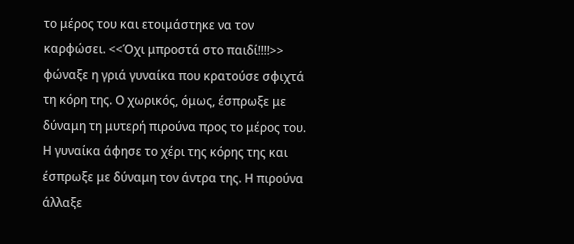το μέρος του και ετοιμάστηκε να τον καρφώσει. <<Όχι μπροστά στο παιδί!!!!>> φώναξε η γριά γυναίκα που κρατούσε σφιχτά τη κόρη της. Ο χωρικός, όμως, έσπρωξε με δύναμη τη μυτερή πιρούνα προς το μέρος του. Η γυναίκα άφησε το χέρι της κόρης της και έσπρωξε με δύναμη τον άντρα της. Η πιρούνα άλλαξε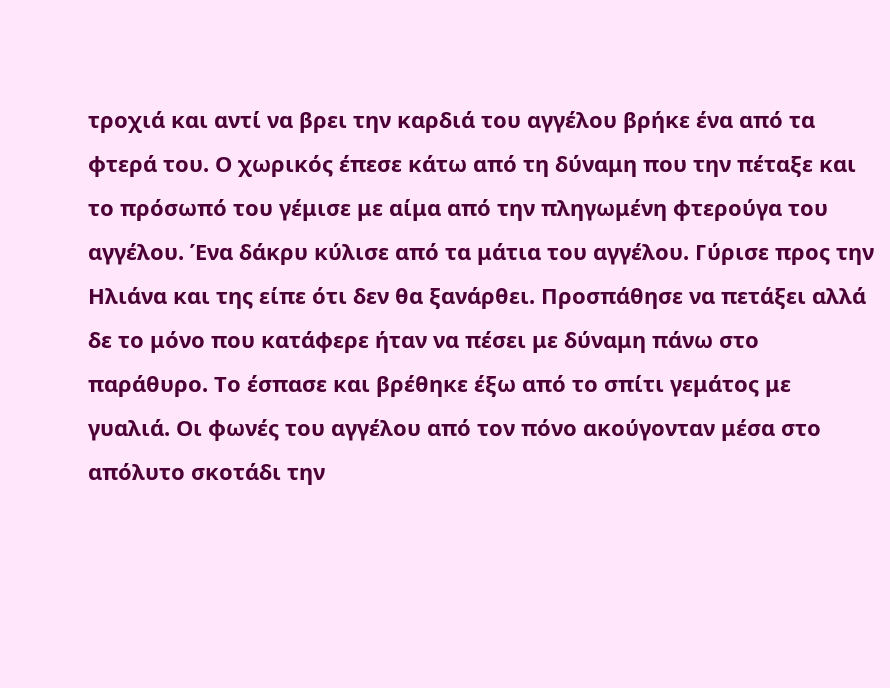τροχιά και αντί να βρει την καρδιά του αγγέλου βρήκε ένα από τα φτερά του. Ο χωρικός έπεσε κάτω από τη δύναμη που την πέταξε και το πρόσωπό του γέμισε με αίμα από την πληγωμένη φτερούγα του αγγέλου. Ένα δάκρυ κύλισε από τα μάτια του αγγέλου. Γύρισε προς την Ηλιάνα και της είπε ότι δεν θα ξανάρθει. Προσπάθησε να πετάξει αλλά δε το μόνο που κατάφερε ήταν να πέσει με δύναμη πάνω στο παράθυρο. Το έσπασε και βρέθηκε έξω από το σπίτι γεμάτος με γυαλιά. Οι φωνές του αγγέλου από τον πόνο ακούγονταν μέσα στο απόλυτο σκοτάδι την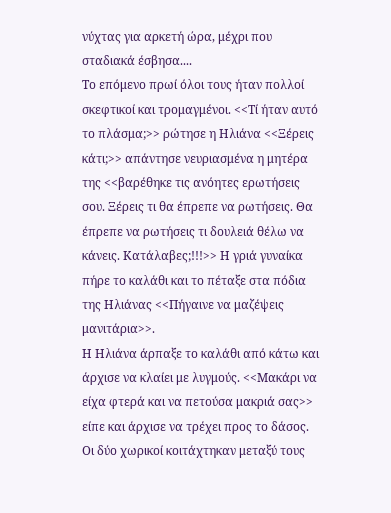νύχτας για αρκετή ώρα, μέχρι που σταδιακά έσβησα....
Το επόμενο πρωί όλοι τους ήταν πολλοί σκεφτικοί και τρομαγμένοι. <<Τί ήταν αυτό το πλάσμα;>> ρώτησε η Ηλιάνα <<Ξέρεις κάτι;>> απάντησε νευριασμένα η μητέρα της <<βαρέθηκε τις ανόητες ερωτήσεις σου. Ξέρεις τι θα έπρεπε να ρωτήσεις. Θα έπρεπε να ρωτήσεις τι δουλειά θέλω να κάνεις. Κατάλαβες;!!!>> Η γριά γυναίκα πήρε το καλάθι και το πέταξε στα πόδια της Ηλιάνας <<Πήγαινε να μαζέψεις μανιτάρια>>.
Η Ηλιάνα άρπαξε το καλάθι από κάτω και άρχισε να κλαίει με λυγμούς. <<Μακάρι να είχα φτερά και να πετούσα μακριά σας>> είπε και άρχισε να τρέχει προς το δάσος. Οι δύο χωρικοί κοιτάχτηκαν μεταξύ τους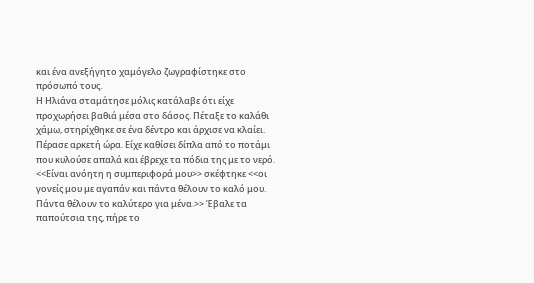και ένα ανεξήγητο χαμόγελο ζωγραφίστηκε στο πρόσωπό τους.
Η Ηλιάνα σταμάτησε μόλις κατάλαβε ότι είχε προχωρήσει βαθιά μέσα στο δάσος. Πέταξε το καλάθι χάμω, στηρίχθηκε σε ένα δέντρο και άρχισε να κλαίει. Πέρασε αρκετή ώρα. Είχε καθίσει δίπλα από το ποτάμι που κυλούσε απαλά και έβρεχε τα πόδια της με το νερό. <<Είναι ανόητη η συμπεριφορά μου>> σκέφτηκε <<οι γονείς μου με αγαπάν και πάντα θέλουν το καλό μου. Πάντα θέλουν το καλύτερο για μένα.>> Έβαλε τα παπούτσια της, πήρε το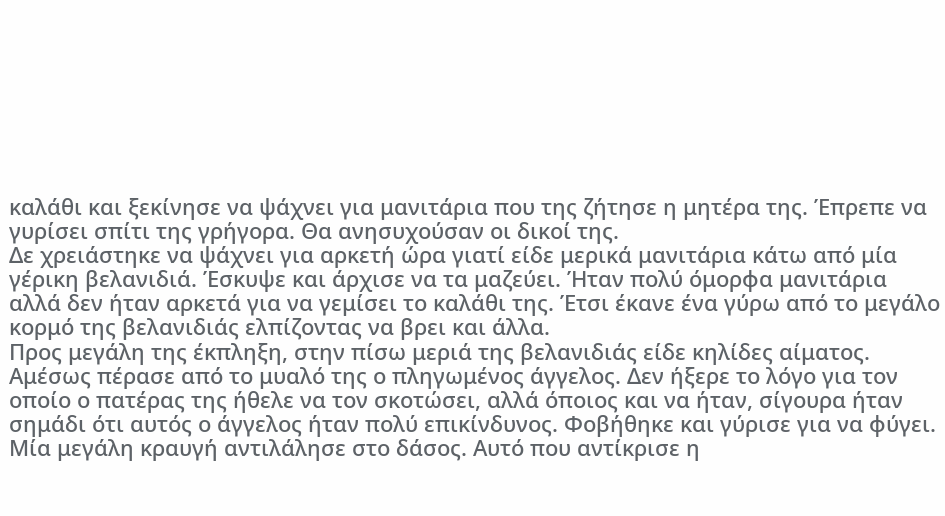καλάθι και ξεκίνησε να ψάχνει για μανιτάρια που της ζήτησε η μητέρα της. Έπρεπε να γυρίσει σπίτι της γρήγορα. Θα ανησυχούσαν οι δικοί της.
Δε χρειάστηκε να ψάχνει για αρκετή ώρα γιατί είδε μερικά μανιτάρια κάτω από μία γέρικη βελανιδιά. Έσκυψε και άρχισε να τα μαζεύει. Ήταν πολύ όμορφα μανιτάρια αλλά δεν ήταν αρκετά για να γεμίσει το καλάθι της. Έτσι έκανε ένα γύρω από το μεγάλο κορμό της βελανιδιάς ελπίζοντας να βρει και άλλα.
Προς μεγάλη της έκπληξη, στην πίσω μεριά της βελανιδιάς είδε κηλίδες αίματος. Αμέσως πέρασε από το μυαλό της ο πληγωμένος άγγελος. Δεν ήξερε το λόγο για τον οποίο ο πατέρας της ήθελε να τον σκοτώσει, αλλά όποιος και να ήταν, σίγουρα ήταν σημάδι ότι αυτός ο άγγελος ήταν πολύ επικίνδυνος. Φοβήθηκε και γύρισε για να φύγει.
Μία μεγάλη κραυγή αντιλάλησε στο δάσος. Αυτό που αντίκρισε η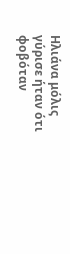Ηλιάνα μόλις γύρισε ήταν ότι φοβόταν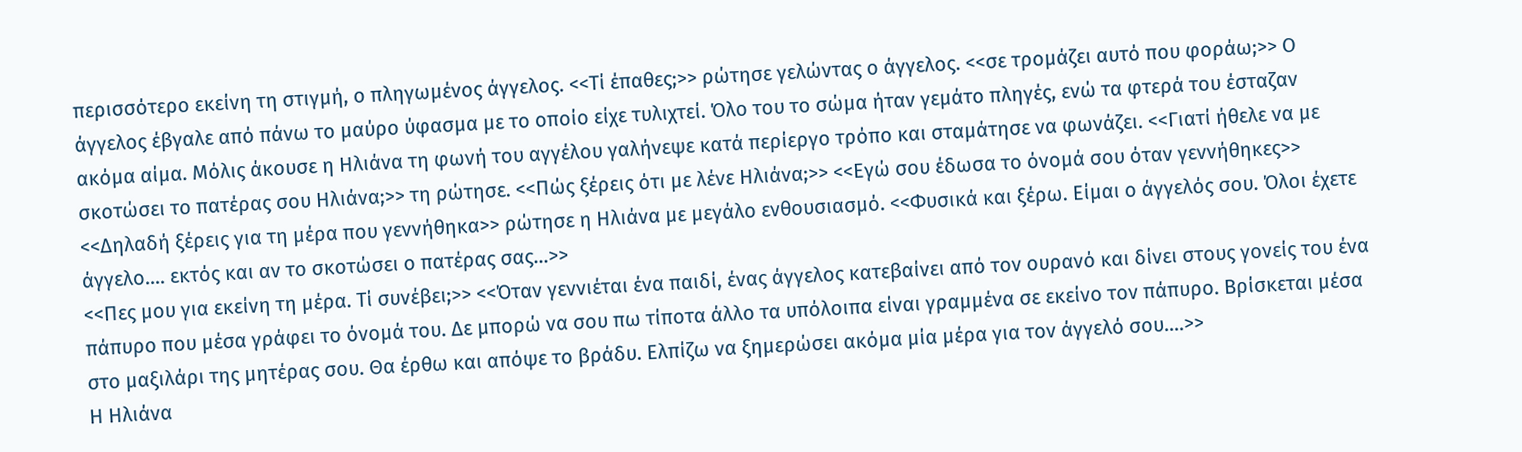περισσότερο εκείνη τη στιγμή, ο πληγωμένος άγγελος. <<Τί έπαθες;>> ρώτησε γελώντας ο άγγελος. <<σε τρομάζει αυτό που φοράω;>> Ο άγγελος έβγαλε από πάνω το μαύρο ύφασμα με το οποίο είχε τυλιχτεί. Όλο του το σώμα ήταν γεμάτο πληγές, ενώ τα φτερά του έσταζαν ακόμα αίμα. Μόλις άκουσε η Ηλιάνα τη φωνή του αγγέλου γαλήνεψε κατά περίεργο τρόπο και σταμάτησε να φωνάζει. <<Γιατί ήθελε να με σκοτώσει το πατέρας σου Ηλιάνα;>> τη ρώτησε. <<Πώς ξέρεις ότι με λένε Ηλιάνα;>> <<Εγώ σου έδωσα το όνομά σου όταν γεννήθηκες>> <<Δηλαδή ξέρεις για τη μέρα που γεννήθηκα>> ρώτησε η Ηλιάνα με μεγάλο ενθουσιασμό. <<Φυσικά και ξέρω. Είμαι ο άγγελός σου. Όλοι έχετε άγγελο.... εκτός και αν το σκοτώσει ο πατέρας σας...>>
<<Πες μου για εκείνη τη μέρα. Τί συνέβει;>> <<Όταν γεννιέται ένα παιδί, ένας άγγελος κατεβαίνει από τον ουρανό και δίνει στους γονείς του ένα πάπυρο που μέσα γράφει το όνομά του. Δε μπορώ να σου πω τίποτα άλλο τα υπόλοιπα είναι γραμμένα σε εκείνο τον πάπυρο. Βρίσκεται μέσα στο μαξιλάρι της μητέρας σου. Θα έρθω και απόψε το βράδυ. Ελπίζω να ξημερώσει ακόμα μία μέρα για τον άγγελό σου....>>
Η Ηλιάνα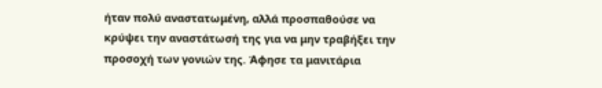ήταν πολύ αναστατωμένη, αλλά προσπαθούσε να κρύψει την αναστάτωσή της για να μην τραβήξει την προσοχή των γονιών της. Άφησε τα μανιτάρια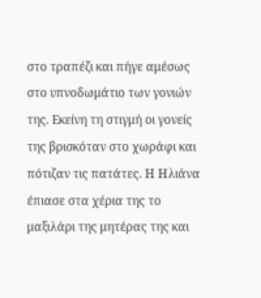στο τραπέζι και πήγε αμέσως στο υπνοδωμάτιο των γονιών της. Εκείνη τη στιγμή οι γονείς της βρισκόταν στο χωράφι και πότιζαν τις πατάτες. Η Ηλιάνα έπιασε στα χέρια της το μαξιλάρι της μητέρας της και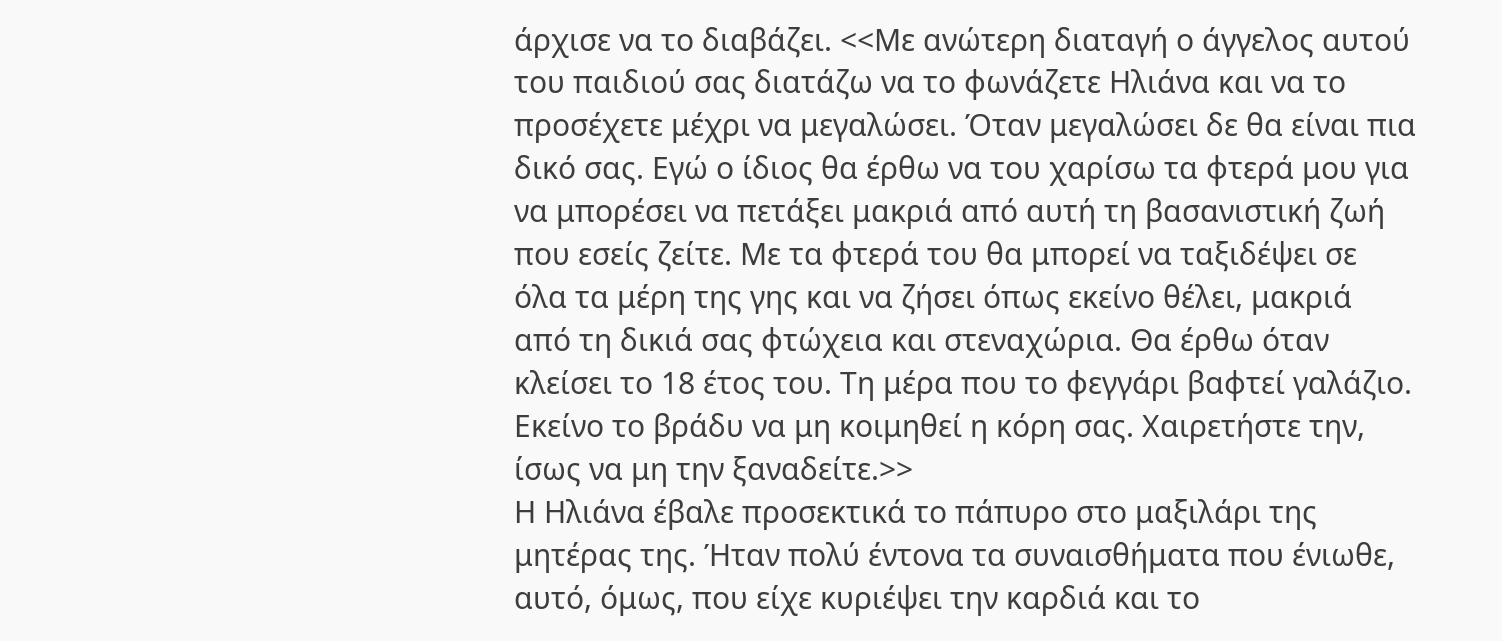άρχισε να το διαβάζει. <<Με ανώτερη διαταγή ο άγγελος αυτού του παιδιού σας διατάζω να το φωνάζετε Ηλιάνα και να το προσέχετε μέχρι να μεγαλώσει. Όταν μεγαλώσει δε θα είναι πια δικό σας. Εγώ ο ίδιος θα έρθω να του χαρίσω τα φτερά μου για να μπορέσει να πετάξει μακριά από αυτή τη βασανιστική ζωή που εσείς ζείτε. Με τα φτερά του θα μπορεί να ταξιδέψει σε όλα τα μέρη της γης και να ζήσει όπως εκείνο θέλει, μακριά από τη δικιά σας φτώχεια και στεναχώρια. Θα έρθω όταν κλείσει το 18 έτος του. Τη μέρα που το φεγγάρι βαφτεί γαλάζιο. Εκείνο το βράδυ να μη κοιμηθεί η κόρη σας. Χαιρετήστε την, ίσως να μη την ξαναδείτε.>>
Η Ηλιάνα έβαλε προσεκτικά το πάπυρο στο μαξιλάρι της μητέρας της. Ήταν πολύ έντονα τα συναισθήματα που ένιωθε, αυτό, όμως, που είχε κυριέψει την καρδιά και το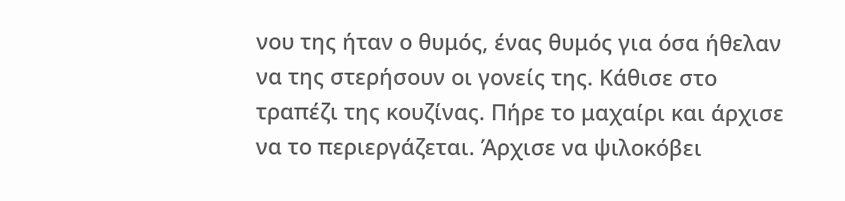νου της ήταν ο θυμός, ένας θυμός για όσα ήθελαν να της στερήσουν οι γονείς της. Κάθισε στο τραπέζι της κουζίνας. Πήρε το μαχαίρι και άρχισε να το περιεργάζεται. Άρχισε να ψιλοκόβει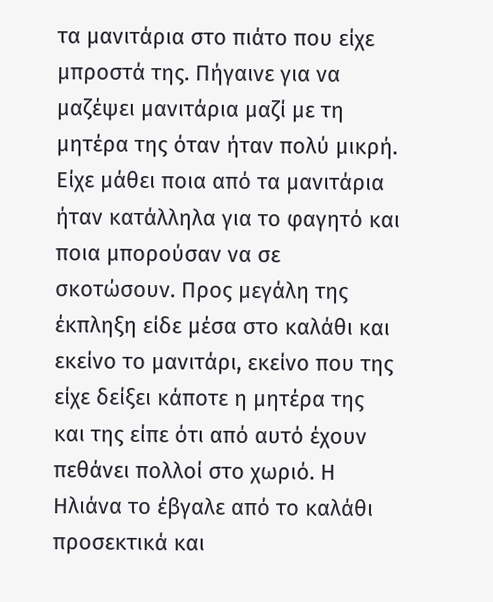τα μανιτάρια στο πιάτο που είχε μπροστά της. Πήγαινε για να μαζέψει μανιτάρια μαζί με τη μητέρα της όταν ήταν πολύ μικρή. Είχε μάθει ποια από τα μανιτάρια ήταν κατάλληλα για το φαγητό και ποια μπορούσαν να σε σκοτώσουν. Προς μεγάλη της έκπληξη είδε μέσα στο καλάθι και εκείνο το μανιτάρι, εκείνο που της είχε δείξει κάποτε η μητέρα της και της είπε ότι από αυτό έχουν πεθάνει πολλοί στο χωριό. Η Ηλιάνα το έβγαλε από το καλάθι προσεκτικά και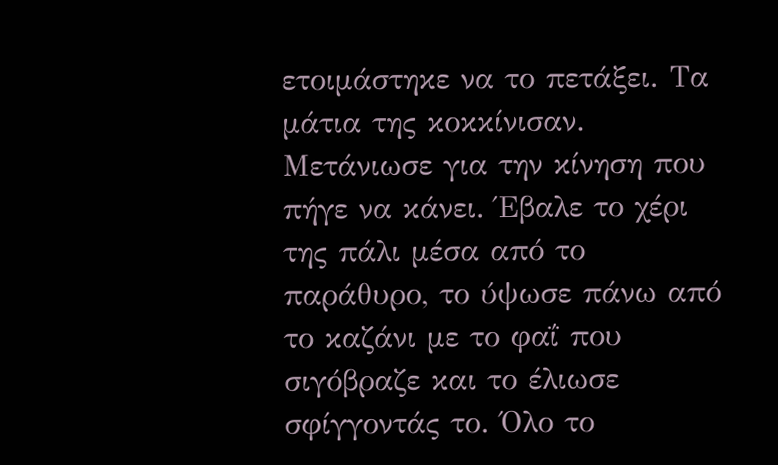ετοιμάστηκε να το πετάξει. Τα μάτια της κοκκίνισαν. Μετάνιωσε για την κίνηση που πήγε να κάνει. Έβαλε το χέρι της πάλι μέσα από το παράθυρο, το ύψωσε πάνω από το καζάνι με το φαΐ που σιγόβραζε και το έλιωσε σφίγγοντάς το. Όλο το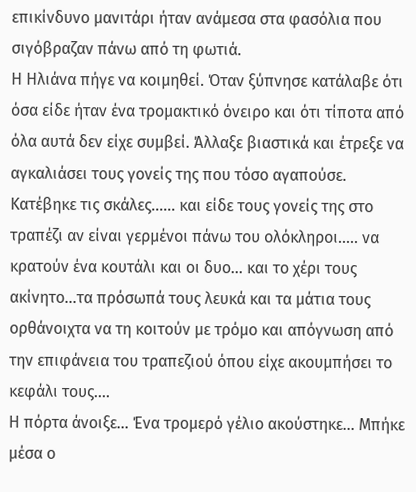επικίνδυνο μανιτάρι ήταν ανάμεσα στα φασόλια που σιγόβραζαν πάνω από τη φωτιά.
Η Ηλιάνα πήγε να κοιμηθεί. Όταν ξύπνησε κατάλαβε ότι όσα είδε ήταν ένα τρομακτικό όνειρο και ότι τίποτα από όλα αυτά δεν είχε συμβεί. Άλλαξε βιαστικά και έτρεξε να αγκαλιάσει τους γονείς της που τόσο αγαπούσε. Κατέβηκε τις σκάλες...... και είδε τους γονείς της στο τραπέζι αν είναι γερμένοι πάνω του ολόκληροι..... να κρατούν ένα κουτάλι και οι δυο... και το χέρι τους ακίνητο...τα πρόσωπά τους λευκά και τα μάτια τους ορθάνοιχτα να τη κοιτούν με τρόμο και απόγνωση από την επιφάνεια του τραπεζιού όπου είχε ακουμπήσει το κεφάλι τους....
Η πόρτα άνοιξε... Ένα τρομερό γέλιο ακούστηκε... Μπήκε μέσα ο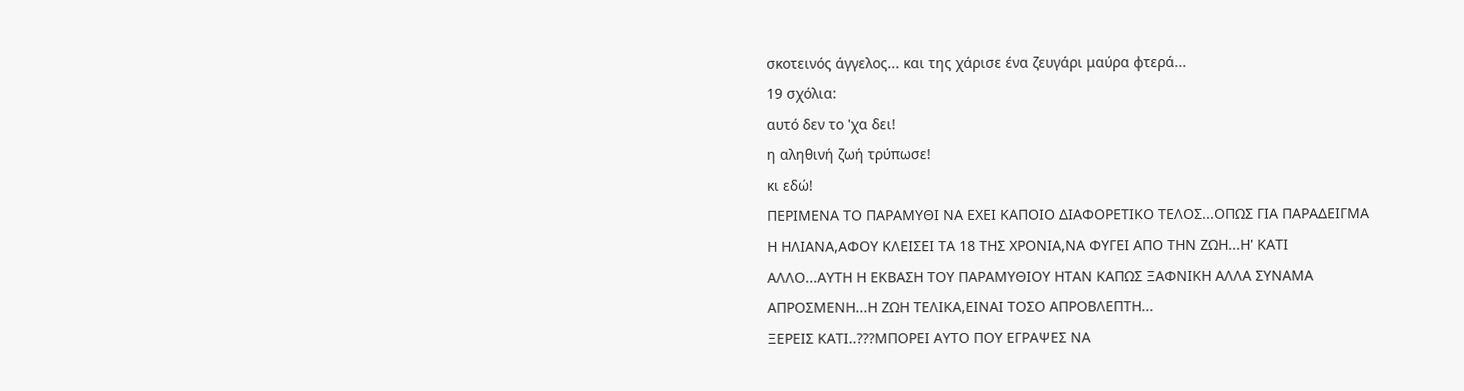σκοτεινός άγγελος... και της χάρισε ένα ζευγάρι μαύρα φτερά...
19 σχόλια:
αυτό δεν το 'χα δει!
η αληθινή ζωή τρύπωσε!
κι εδώ!
ΠΕΡΙΜΕΝΑ ΤΟ ΠΑΡΑΜΥΘΙ ΝΑ ΕΧΕΙ ΚΑΠΟΙΟ ΔΙΑΦΟΡΕΤΙΚΟ ΤΕΛΟΣ...ΟΠΩΣ ΓΙΑ ΠΑΡΑΔΕΙΓΜΑ Η ΗΛΙΑΝΑ,ΑΦΟΥ ΚΛΕΙΣΕΙ ΤΑ 18 ΤΗΣ ΧΡΟΝΙΑ,ΝΑ ΦΥΓΕΙ ΑΠΟ ΤΗΝ ΖΩΗ...Η' ΚΑΤΙ ΑΛΛΟ...ΑΥΤΗ Η ΕΚΒΑΣΗ ΤΟΥ ΠΑΡΑΜΥΘΙΟΥ ΗΤΑΝ ΚΑΠΩΣ ΞΑΦΝΙΚΗ ΑΛΛΑ ΣΥΝΑΜΑ ΑΠΡΟΣΜΕΝΗ...Η ΖΩΗ ΤΕΛΙΚΑ,ΕΙΝΑΙ ΤΟΣΟ ΑΠΡΟΒΛΕΠΤΗ...
ΞΕΡΕΙΣ ΚΑΤΙ..???ΜΠΟΡΕΙ ΑΥΤΟ ΠΟΥ ΕΓΡΑΨΕΣ ΝΑ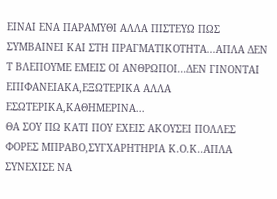ΕΙΝΑΙ ΕΝΑ ΠΑΡΑΜΥΘΙ ΑΛΛΑ ΠΙΣΤΕΥΩ ΠΩΣ ΣΥΜΒΑΙΝΕΙ ΚΑΙ ΣΤΗ ΠΡΑΓΜΑΤΙΚΟΤΗΤΑ...ΑΠΛΑ ΔΕΝ Τ ΒΛΕΠΟΥΜΕ ΕΜΕΙΣ ΟΙ ΑΝΘΡΩΠΟΙ...ΔΕΝ ΓΙΝΟΝΤΑΙ ΕΠΙΦΑΝΕΙΑΚΑ,ΕΞΩΤΕΡΙΚΑ ΑΛΛΑ ΕΣΩΤΕΡΙΚΑ,ΚΑΘΗΜΕΡΙΝΑ...
ΘΑ ΣΟΥ ΠΩ ΚΑΤΙ ΠΟΥ ΕΧΕΙΣ ΑΚΟΥΣΕΙ ΠΟΛΛΕΣ ΦΟΡΕΣ ΜΠΡΑΒΟ,ΣΥΓΧΑΡΗΤΗΡΙΑ Κ.Ο.Κ..ΑΠΛΑ ΣΥΝΕΧΙΣΕ ΝΑ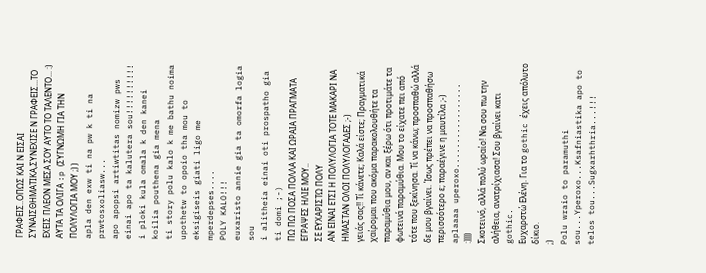ΓΡΑΦΕΙΣ..ΟΠΩΣ ΚΑΙ Ν ΕΙΣΑΙ ΣΥΝΑΙΣΘΗΜΑΤΙΚΑ,ΣΥΝΕΧΙΣΕ Ν ΓΡΑΦΕΙΣ...ΤΟ ΕΧΕΙΣ ΠΛΕΟΝ ΜΕΣΑ ΣΟΥ ΑΥΤΟ ΤΟ ΤΑΛΕΝΤΟ... :)
ΑΥΤΑ ΤΑ ΟΛΙΓΑ :p (ΣΥΓΝΩΜΗ ΓΙΑ ΤΗΝ ΠΟΛΥΛΟΓΙΑ ΜΟΥ ;) )
apla den exw ti na pw k ti na prwtosxoliasw...
apo apopsi artiwtitas nomizw pws einai apo ta kalutera sou!!!!!!!!!!
i ploki kula omala k den kanei koilia pouthena gia mena
ti story polu kalo k me bathu noima upothetw to opoio tha mou to eksigiseis giati ligo me mperdepses....
POLY KALO!!!
euxaristo annie gia ta omorfa logia sou
i alitheia einai oti prospatho gia ti domi ;-)
ΠΩ ΠΩ ΠΟΣΑ ΠΟΛΛΑ ΚΑΙ ΩΡΑΙΑ ΠΡΑΓΜΑΤΑ ΕΓΡΑΨΕΣ ΗΛΙΕ ΜΟΥ..
ΣΕ ΕΥΧΑΡΙΣΤΩ ΠΟΛΥ
ΑΝ ΕΙΝΑΙ ΕΤΣΙ Η ΠΟΛΥΛΟΓΙΑ ΤΟΤΕ ΜΑΚΑΡΙ ΝΑ ΗΜΑΣΤΑΝ ΟΛΟΙ ΠΟΛΥΛΟΓΑΔΕΣ ;-)
γειάς σας!! Τί κάνετε; Καλά είστε; Πραγματικά χαίρομαι που ακόμα παρακολουθήτε τα παραμύθια μου, αν και ξέρω ότι προτιμάτε τα φωτεινά παραμύθια. Μου το είχατε πει από τότε που ξεκίνησα. Τί να κάνω; προσπαθώ αλλά δε μου βγαίνει. Ίσως πρέπει να προσπαθήσω περισσότερο ε; παραέγινε η μαυτίλα ;-)
aplaaaa uperoxo................. :))))
Σκοτεινό, αλλά πολύ ωραίο! Να σου πω την αλήθεια, ανατρίχιασα! Σου βγαίνει κατι gothic.
Ευχαρστώ Ελένη. Για το gothic έχεις απόλυτο δίκιο.
;)
Polu wraio to paramuthi sou...Yperoxo...Ksafniastika apo to telos tou...Sugxarhthria...!!!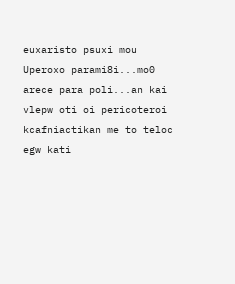euxaristo psuxi mou
Uperoxo parami8i...mo0 arece para poli...an kai vlepw oti oi pericoteroi kcafniactikan me to teloc egw kati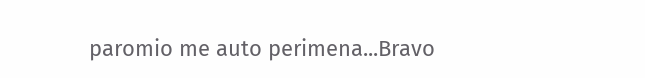paromio me auto perimena...Bravo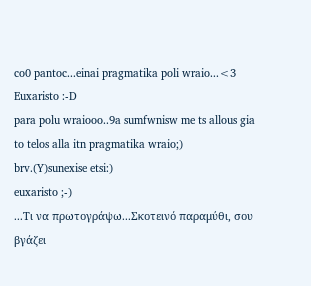co0 pantoc...einai pragmatika poli wraio...<3
Euxaristo :-D
para polu wraiooo..9a sumfwnisw me ts allous gia to telos alla itn pragmatika wraio;)
brv.(Y)sunexise etsi:)
euxaristo ;-)
...Τι να πρωτογράψω...Σκοτεινό παραμύθι, σου βγάζει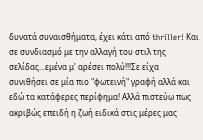δυνατά συναισθήματα, έχει κάτι από thriller! Και σε συνδιασμό με την αλλαγή του στιλ της σελίδας...εμένα μ' αρέσει πολύ!!!Σε είχα συνιθήσει σε μία πιο "φωτεινή" γραφή αλλά και εδώ τα κατάφερες περίφημα! Αλλά πιστεύω πως ακριβώς επειδή η ζωή ειδικά στις μέρες μας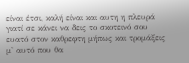είναι έτσι, καλή είναι και αυτη η πλευρά γιατί σε κάνει να δεις το σκοτεινό σου ευατό στον καθρεφτη μήπως και τρομάξεις μ' αυτό που θα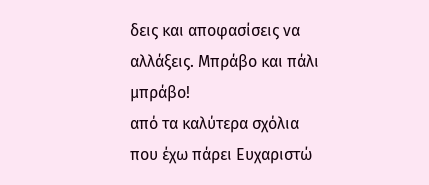δεις και αποφασίσεις να αλλάξεις. Μπράβο και πάλι μπράβο!
από τα καλύτερα σχόλια που έχω πάρει Ευχαριστώ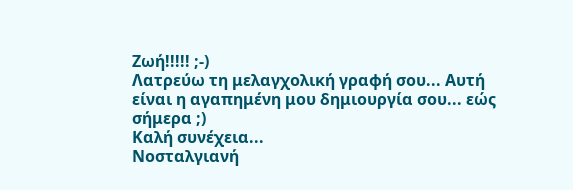Ζωή!!!!! ;-)
Λατρεύω τη μελαγχολική γραφή σου... Αυτή είναι η αγαπημένη μου δημιουργία σου... εώς σήμερα ;)
Καλή συνέχεια...
Νοσταλγιανή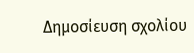Δημοσίευση σχολίου